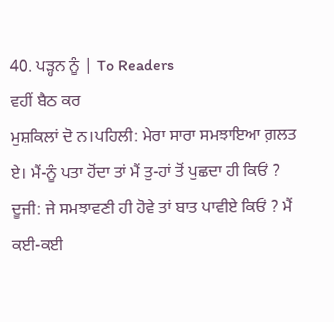40. ਪੜ੍ਹਨ ਨੂੰ | To Readers
ਵਹੀਂ ਬੈਠ ਕਰ
ਮੁਸ਼ਕਿਲਾਂ ਦੋ ਨ।ਪਹਿਲੀ: ਮੇਰਾ ਸਾਰਾ ਸਮਝਾਇਆ ਗ਼ਲਤ ਏ। ਮੈਂ-ਨੂੰ ਪਤਾ ਹੋਂਦਾ ਤਾਂ ਮੈਂ ਤੁ-ਹਾਂ ਤੋਂ ਪੁਛਦਾ ਹੀ ਕਿਓਂ ? ਦੂਜੀ: ਜੇ ਸਮਝਾਵਣੀ ਹੀ ਹੋਵੇ ਤਾਂ ਬਾਤ ਪਾਵੀਏ ਕਿਓਂ ? ਮੈਂ ਕਈ-ਕਈ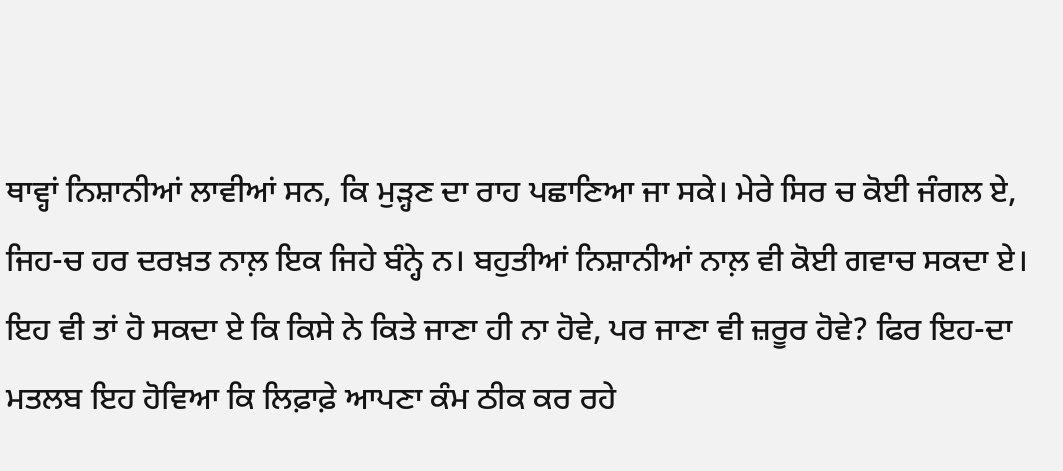ਥਾਵ੍ਹਾਂ ਨਿਸ਼ਾਨੀਆਂ ਲਾਵੀਆਂ ਸਨ, ਕਿ ਮੁੜ੍ਹਣ ਦਾ ਰਾਹ ਪਛਾਣਿਆ ਜਾ ਸਕੇ। ਮੇਰੇ ਸਿਰ ਚ ਕੋਈ ਜੰਗਲ ਏ, ਜਿਹ-ਚ ਹਰ ਦਰਖ਼ਤ ਨਾਲ਼ ਇਕ ਜਿਹੇ ਬੰਨ੍ਹੇ ਨ। ਬਹੁਤੀਆਂ ਨਿਸ਼ਾਨੀਆਂ ਨਾਲ਼ ਵੀ ਕੋਈ ਗਵਾਚ ਸਕਦਾ ਏ।
ਇਹ ਵੀ ਤਾਂ ਹੋ ਸਕਦਾ ਏ ਕਿ ਕਿਸੇ ਨੇ ਕਿਤੇ ਜਾਣਾ ਹੀ ਨਾ ਹੋਵੇ, ਪਰ ਜਾਣਾ ਵੀ ਜ਼ਰੂਰ ਹੋਵੇ? ਫਿਰ ਇਹ-ਦਾ ਮਤਲਬ ਇਹ ਹੋਵਿਆ ਕਿ ਲਿਫ਼ਾਫ਼ੇ ਆਪਣਾ ਕੰਮ ਠੀਕ ਕਰ ਰਹੇ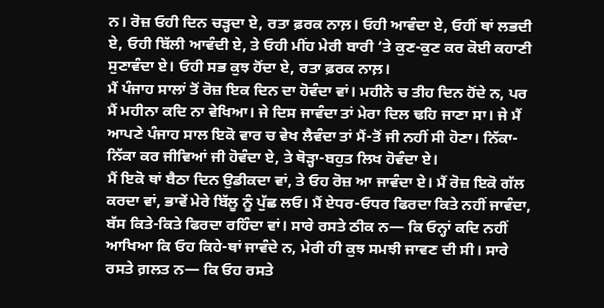ਨ। ਰੋਜ਼ ਓਹੀ ਦਿਨ ਚੜ੍ਹਦਾ ਏ, ਰਤਾ ਫ਼ਰਕ ਨਾਲ਼। ਓਹੀ ਆਵੰਦਾ ਏ, ਓਹੀਂ ਥਾਂ ਲਭਦੀ ਏ, ਓਹੀ ਬਿੱਲੀ ਆਵੰਦੀ ਏ, ਤੇ ਓਹੀ ਮੀਂਹ ਮੇਰੀ ਬਾਰੀ ‘ਤੇ ਕੁਣ-ਕੁਣ ਕਰ ਕੋਈ ਕਹਾਣੀ ਸੁਣਾਵੰਦਾ ਏ। ਓਹੀ ਸਭ ਕੁਝ ਹੋਂਦਾ ਏ, ਰਤਾ ਫ਼ਰਕ ਨਾਲ਼।
ਮੈਂ ਪੰਜਾਹ ਸਾਲਾਂ ਤੋਂ ਰੋਜ਼ ਇਕ ਦਿਨ ਦਾ ਹੋਵੰਦਾ ਵਾਂ। ਮਹੀਨੇ ਚ ਤੀਹ ਦਿਨ ਹੋਂਦੇ ਨ, ਪਰ ਮੈਂ ਮਹੀਨਾ ਕਦਿ ਨਾ ਵੇਖਿਆ। ਜੇ ਦਿਸ ਜਾਵੰਦਾ ਤਾਂ ਮੇਰਾ ਦਿਲ ਢਹਿ ਜਾਣਾ ਸਾ। ਜੇ ਮੈਂ ਆਪਣੇ ਪੰਜਾਹ ਸਾਲ ਇਕੋ ਵਾਰ ਚ ਵੇਖ ਲੈਵੰਦਾ ਤਾਂ ਮੈਂ-ਤੋਂ ਜੀ ਨਹੀਂ ਸੀ ਹੋਣਾ। ਨਿੱਕਾ-ਨਿੱਕਾ ਕਰ ਜੀਵਿਆਂ ਜੀ ਹੋਵੰਦਾ ਏ, ਤੇ ਥੋੜ੍ਹਾ-ਬਹੁਤ ਲਿਖ ਹੋਵੰਦਾ ਏ।
ਮੈਂ ਇਕੋ ਥਾਂ ਬੈਠਾ ਦਿਨ ਉਡੀਕਦਾ ਵਾਂ, ਤੇ ਓਹ ਰੋਜ਼ ਆ ਜਾਵੰਦਾ ਏ। ਮੈਂ ਰੋਜ਼ ਇਕੋ ਗੱਲ ਕਰਦਾ ਵਾਂ, ਭਾਵੇਂ ਮੇਰੇ ਬਿੱਲੂ ਨੂੰ ਪੁੱਛ ਲਓ। ਮੈਂ ਏਧਰ-ਓਧਰ ਫਿਰਦਾ ਕਿਤੇ ਨਹੀਂ ਜਾਵੰਦਾ, ਬੱਸ ਕਿਤੇ-ਕਿਤੇ ਫਿਰਦਾ ਰਹਿੰਦਾ ਵਾਂ। ਸਾਰੇ ਰਸਤੇ ਠੀਕ ਨ— ਕਿ ਓਨ੍ਹਾਂ ਕਦਿ ਨਹੀਂ ਆਖਿਆ ਕਿ ਓਹ ਕਿਹੇ-ਥਾਂ ਜਾਵੰਦੇ ਨ, ਮੇਰੀ ਹੀ ਕੁਝ ਸਮਝੀ ਜਾਵਣ ਦੀ ਸੀ। ਸਾਰੇ ਰਸਤੇ ਗ਼ਲਤ ਨ— ਕਿ ਓਹ ਰਸਤੇ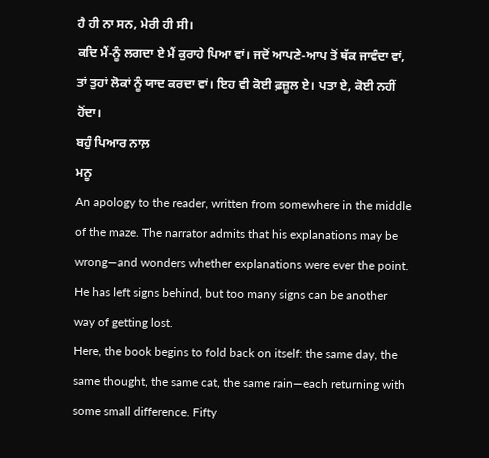ਹੈ ਹੀ ਨਾ ਸਨ, ਮੇਰੀ ਹੀ ਸੀ।
ਕਦਿ ਮੈਂ-ਨੂੰ ਲਗਦਾ ਏ ਮੈਂ ਕੁਰਾਹੇ ਪਿਆ ਵਾਂ। ਜਦੋਂ ਆਪਣੇ-ਆਪ ਤੋਂ ਥੱਕ ਜਾਵੰਦਾ ਵਾਂ, ਤਾਂ ਤੁਹਾਂ ਲੋਕਾਂ ਨੂੰ ਯਾਦ ਕਰਦਾ ਵਾਂ। ਇਹ ਵੀ ਕੋਈ ਫ਼ਜ਼ੂਲ ਏ। ਪਤਾ ਏ, ਕੋਈ ਨਹੀਂ ਹੋਂਦਾ।
ਬਹੁੰ ਪਿਆਰ ਨਾਲ਼
ਮਨੂ
An apology to the reader, written from somewhere in the middle of the maze. The narrator admits that his explanations may be wrong—and wonders whether explanations were ever the point. He has left signs behind, but too many signs can be another way of getting lost.
Here, the book begins to fold back on itself: the same day, the same thought, the same cat, the same rain—each returning with some small difference. Fifty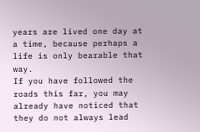years are lived one day at a time, because perhaps a life is only bearable that way.
If you have followed the roads this far, you may already have noticed that they do not always lead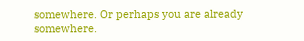somewhere. Or perhaps you are already somewhere.